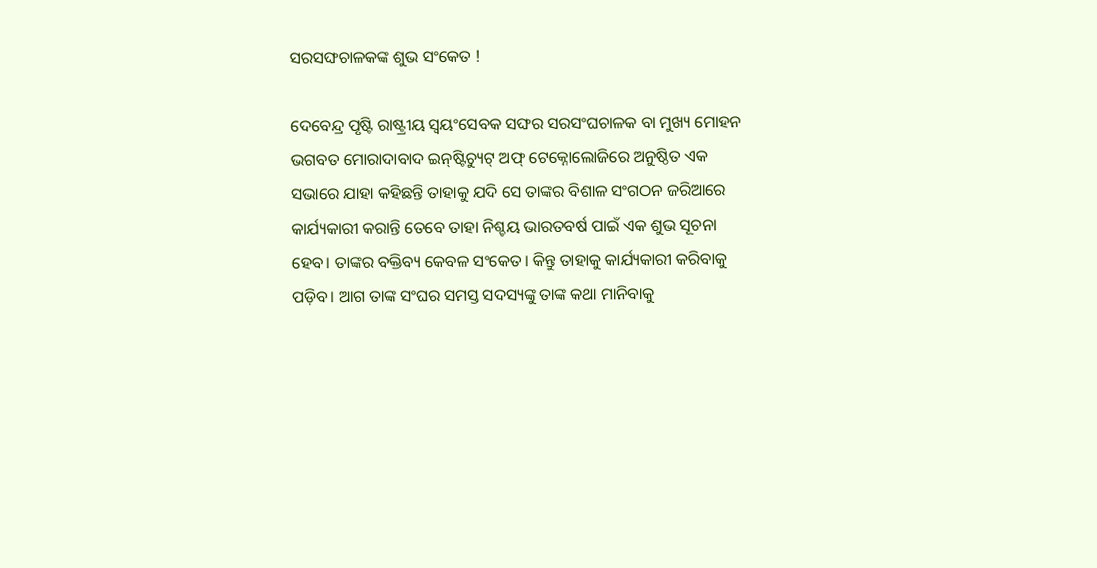ସରସଙ୍ଘଚାଳକଙ୍କ ଶୁଭ ସଂକେତ !

ଦେବେନ୍ଦ୍ର ପୃଷ୍ଟି ରାଷ୍ଟ୍ରୀୟ ସ୍ୱୟଂସେବକ ସଙ୍ଘର ସରସଂଘଚାଳକ ବା ମୁଖ୍ୟ ମୋହନ ଭଗବତ ମୋରାଦାବାଦ ଇନ୍‌ଷ୍ଟିଚ୍ୟୁଟ୍‌ ଅଫ୍‌ ଟେକ୍ନୋଲୋଜିରେ ଅନୁଷ୍ଠିତ ଏକ ସଭାରେ ଯାହା କହିଛନ୍ତି ତାହାକୁ ଯଦି ସେ ତାଙ୍କର ବିଶାଳ ସଂଗଠନ ଜରିଆରେ କାର୍ଯ୍ୟକାରୀ କରାନ୍ତି ତେବେ ତାହା ନିଶ୍ଚୟ ଭାରତବର୍ଷ ପାଇଁ ଏକ ଶୁଭ ସୂଚନା ହେବ। ତାଙ୍କର ବକ୍ତିବ୍ୟ କେବଳ ସଂକେତ। କିନ୍ତୁ ତାହାକୁ କାର୍ଯ୍ୟକାରୀ କରିବାକୁ ପଡ଼ିବ। ଆଗ ତାଙ୍କ ସଂଘର ସମସ୍ତ ସଦସ୍ୟଙ୍କୁ ତାଙ୍କ କଥା ମାନିବାକୁ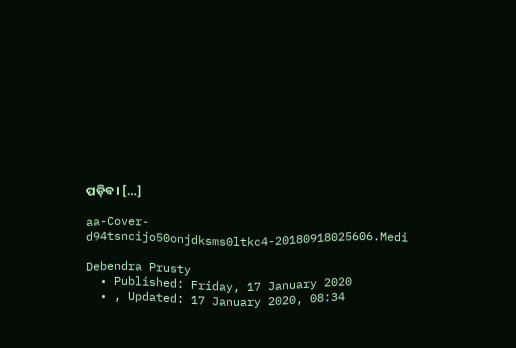ପଡ଼ିବ। […]

aa-Cover-d94tsncijo50onjdksms0ltkc4-20180918025606.Medi

Debendra Prusty
  • Published: Friday, 17 January 2020
  • , Updated: 17 January 2020, 08:34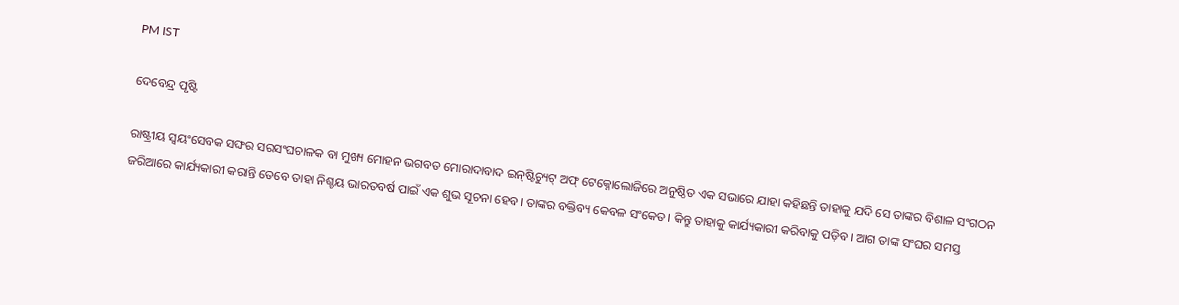PM IST

ଦେବେନ୍ଦ୍ର ପୃଷ୍ଟି

ରାଷ୍ଟ୍ରୀୟ ସ୍ୱୟଂସେବକ ସଙ୍ଘର ସରସଂଘଚାଳକ ବା ମୁଖ୍ୟ ମୋହନ ଭଗବତ ମୋରାଦାବାଦ ଇନ୍‌ଷ୍ଟିଚ୍ୟୁଟ୍‌ ଅଫ୍‌ ଟେକ୍ନୋଲୋଜିରେ ଅନୁଷ୍ଠିତ ଏକ ସଭାରେ ଯାହା କହିଛନ୍ତି ତାହାକୁ ଯଦି ସେ ତାଙ୍କର ବିଶାଳ ସଂଗଠନ ଜରିଆରେ କାର୍ଯ୍ୟକାରୀ କରାନ୍ତି ତେବେ ତାହା ନିଶ୍ଚୟ ଭାରତବର୍ଷ ପାଇଁ ଏକ ଶୁଭ ସୂଚନା ହେବ। ତାଙ୍କର ବକ୍ତିବ୍ୟ କେବଳ ସଂକେତ। କିନ୍ତୁ ତାହାକୁ କାର୍ଯ୍ୟକାରୀ କରିବାକୁ ପଡ଼ିବ। ଆଗ ତାଙ୍କ ସଂଘର ସମସ୍ତ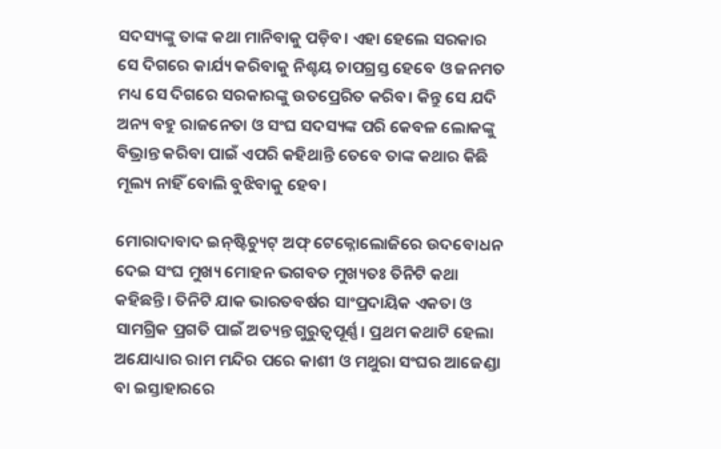ସଦସ୍ୟଙ୍କୁ ତାଙ୍କ କଥା ମାନିବାକୁ ପଡ଼ିବ। ଏହା ହେଲେ ସରକାର ସେ ଦିଗରେ କାର୍ଯ୍ୟ କରିବାକୁ ନିଶ୍ଚୟ ଚାପଗ୍ରସ୍ତ ହେବେ ଓ ଜନମତ ମଧ୍ୟ ସେ ଦିଗରେ ସରକାରଙ୍କୁ ଉତପ୍ରେରିତ କରିବ। କିନ୍ତୁ ସେ ଯଦି ଅନ୍ୟ ବହୁ ରାଜନେତା ଓ ସଂଘ ସଦସ୍ୟଙ୍କ ପରି କେବଳ ଲୋକଙ୍କୁ ବିଭ୍ରାନ୍ତ କରିବା ପାଇଁ ଏପରି କହିଥାନ୍ତି ତେବେ ତାଙ୍କ କଥାର କିଛି ମୂଲ୍ୟ ନାହିଁ ବୋଲି ବୁଝିବାକୁ ହେବ।

ମୋରାଦାବାଦ ଇନ୍‌ଷ୍ଟିଚ୍ୟୁଟ୍‌ ଅଫ୍‌ ଟେକ୍ନୋଲୋଜିରେ ଉଦବୋଧନ ଦେଇ ସଂଘ ମୁଖ୍ୟ ମୋହନ ଭଗବତ ମୁଖ୍ୟତଃ ତିନିଟି କଥା କହିଛନ୍ତି। ତିନିଟି ଯାକ ଭାରତବର୍ଷର ସାଂପ୍ରଦାୟିକ ଏକତା ଓ ସାମଗ୍ରିକ ପ୍ରଗତି ପାଇଁ ଅତ୍ୟନ୍ତ ଗୁରୁତ୍ୱପୂର୍ଣ୍ଣ। ପ୍ରଥମ କଥାଟି ହେଲା ଅଯୋଧ୍ୟାର ରାମ ମନ୍ଦିର ପରେ କାଶୀ ଓ ମଥୁରା ସଂଘର ଆଜେଣ୍ଡା ବା ଇସ୍ତାହାରରେ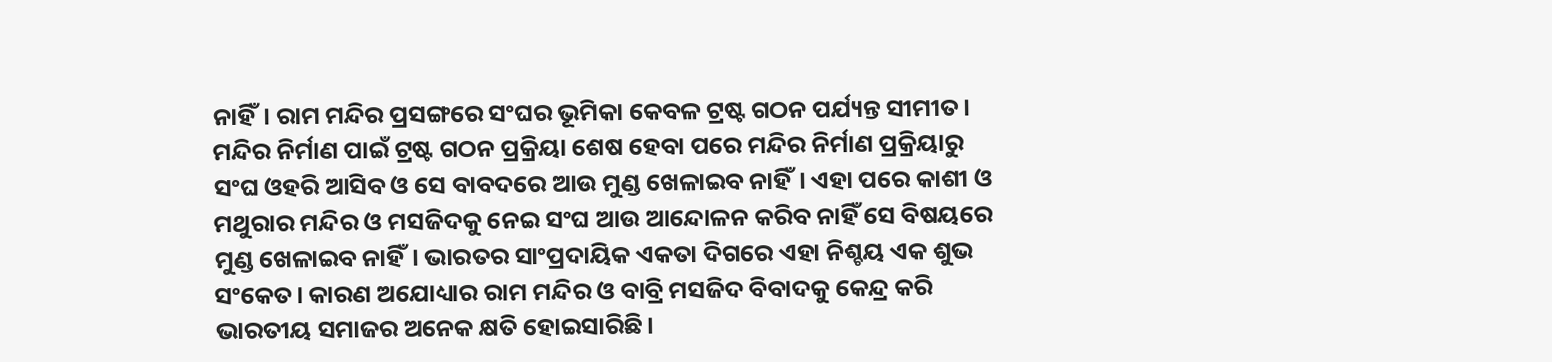ନାହିଁ। ରାମ ମନ୍ଦିର ପ୍ରସଙ୍ଗରେ ସଂଘର ଭୂମିକା କେବଳ ଟ୍ରଷ୍ଟ ଗଠନ ପର୍ଯ୍ୟନ୍ତ ସୀମୀତ। ମନ୍ଦିର ନିର୍ମାଣ ପାଇଁ ଟ୍ରଷ୍ଟ ଗଠନ ପ୍ରକ୍ରିୟା ଶେଷ ହେବା ପରେ ମନ୍ଦିର ନିର୍ମାଣ ପ୍ରକ୍ରିୟାରୁ ସଂଘ ଓହରି ଆସିବ ଓ ସେ ବାବଦରେ ଆଉ ମୁଣ୍ଡ ଖେଳାଇବ ନାହିଁ। ଏହା ପରେ କାଶୀ ଓ ମଥୁରାର ମନ୍ଦିର ଓ ମସଜିଦକୁ ନେଇ ସଂଘ ଆଉ ଆନ୍ଦୋଳନ କରିବ ନାହିଁ ସେ ବିଷୟରେ ମୁଣ୍ଡ ଖେଳାଇବ ନାହିଁ। ଭାରତର ସାଂପ୍ରଦାୟିକ ଏକତା ଦିଗରେ ଏହା ନିଶ୍ଚୟ ଏକ ଶୁଭ ସଂକେତ। କାରଣ ଅଯୋଧ୍ୟାର ରାମ ମନ୍ଦିର ଓ ବାବ୍ରି ମସଜିଦ ବିବାଦକୁ କେନ୍ଦ୍ର କରି ଭାରତୀୟ ସମାଜର ଅନେକ କ୍ଷତି ହୋଇସାରିଛି।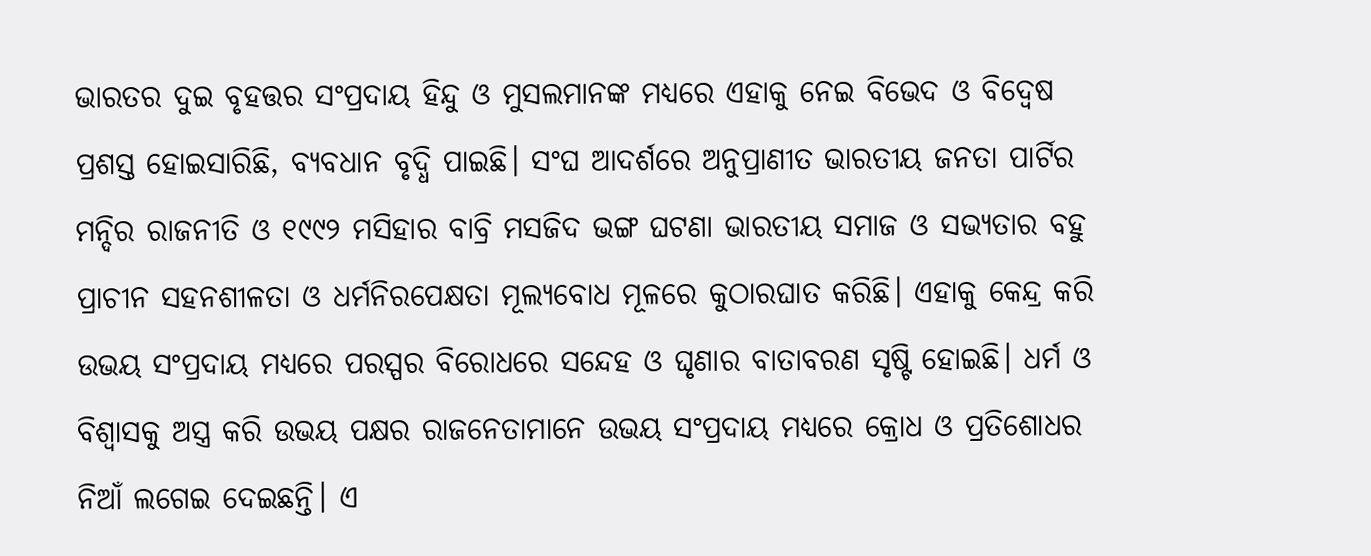ଭାରତର ଦୁଇ ବୃହତ୍ତର ସଂପ୍ରଦାୟ ହିନ୍ଦୁ ଓ ମୁସଲମାନଙ୍କ ମଧ୍ୟରେ ଏହାକୁ ନେଇ ବିଭେଦ ଓ ବିଦ୍ୱେଷ ପ୍ରଶସ୍ତ ହୋଇସାରିଛି, ବ୍ୟବଧାନ ବୃଦ୍ଧି ପାଇଛି। ସଂଘ ଆଦର୍ଶରେ ଅନୁପ୍ରାଣୀତ ଭାରତୀୟ ଜନତା ପାର୍ଟିର ମନ୍ଦିର ରାଜନୀତି ଓ ୧୯୯୨ ମସିହାର ବାବ୍ରି ମସଜିଦ ଭଙ୍ଗ ଘଟଣା ଭାରତୀୟ ସମାଜ ଓ ସଭ୍ୟତାର ବହୁ ପ୍ରାଚୀନ ସହନଶୀଳତା ଓ ଧର୍ମନିରପେକ୍ଷତା ମୂଲ୍ୟବୋଧ ମୂଳରେ କୁଠାରଘାତ କରିଛି। ଏହାକୁ କେନ୍ଦ୍ର କରି ଉଭୟ ସଂପ୍ରଦାୟ ମଧ୍ୟରେ ପରସ୍ପର ବିରୋଧରେ ସନ୍ଦେହ ଓ ଘୃଣାର ବାତାବରଣ ସୃଷ୍ଟି ହୋଇଛି। ଧର୍ମ ଓ ବିଶ୍ୱାସକୁ ଅସ୍ତ୍ର କରି ଉଭୟ ପକ୍ଷର ରାଜନେତାମାନେ ଉଭୟ ସଂପ୍ରଦାୟ ମଧ୍ୟରେ କ୍ରୋଧ ଓ ପ୍ରତିଶୋଧର ନିଆଁ ଲଗେଇ ଦେଇଛନ୍ତି। ଏ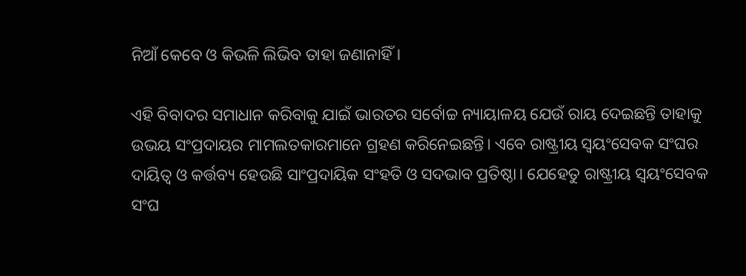ନିଆଁ କେବେ ଓ କିଭଳି ଲିଭିବ ତାହା ଜଣାନାହିଁ।

ଏହି ବିବାଦର ସମାଧାନ କରିବାକୁ ଯାଇଁ ଭାରତର ସର୍ବୋଚ୍ଚ ନ୍ୟାୟାଳୟ ଯେଉଁ ରାୟ ଦେଇଛନ୍ତି ତାହାକୁ ଉଭୟ ସଂପ୍ରଦାୟର ମାମଲତକାରମାନେ ଗ୍ରହଣ କରିନେଇଛନ୍ତି। ଏବେ ରାଷ୍ଟ୍ରୀୟ ସ୍ୱୟଂସେବକ ସଂଘର ଦାୟିତ୍ୱ ଓ କର୍ତ୍ତବ୍ୟ ହେଉଛି ସାଂପ୍ରଦାୟିକ ସଂହତି ଓ ସଦଭାବ ପ୍ରତିଷ୍ଠା। ଯେହେତୁ ରାଷ୍ଟ୍ରୀୟ ସ୍ୱୟଂସେବକ ସଂଘ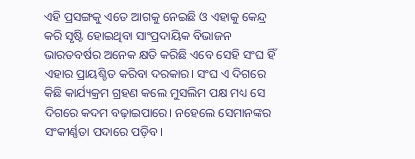ଏହି ପ୍ରସଙ୍ଗକୁ ଏତେ ଆଗକୁ ନେଇଛି ଓ ଏହାକୁ କେନ୍ଦ୍ର କରି ସୃଷ୍ଟି ହୋଇଥିବା ସାଂପ୍ରଦାୟିକ ବିଭାଜନ ଭାରତବର୍ଷର ଅନେକ କ୍ଷତି କରିଛି ଏବେ ସେହି ସଂଘ ହିଁ ଏହାର ପ୍ରାୟଶ୍ଚିତ କରିବା ଦରକାର। ସଂଘ ଏ ଦିଗରେ କିଛି କାର୍ଯ୍ୟକ୍ରମ ଗ୍ରହଣ କଲେ ମୁସଲିମ ପକ୍ଷ ମଧ୍ୟ ସେ ଦିଗରେ କଦମ ବଢ଼ାଇପାରେ। ନହେଲେ ସେମାନଙ୍କର ସଂକୀର୍ଣ୍ଣତା ପଦାରେ ପଡ଼ିବ।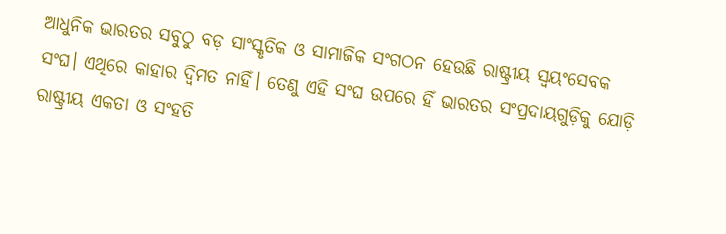ଆଧୁନିକ ଭାରତର ସବୁଠୁ ବଡ଼ ସାଂସ୍କୃତିକ ଓ ସାମାଜିକ ସଂଗଠନ ହେଉଛି ରାଷ୍ଟ୍ରୀୟ ସ୍ୱୟଂସେବକ ସଂଘ। ଏଥିରେ କାହାର ଦ୍ୱିମତ ନାହିଁ। ତେଣୁ ଏହି ସଂଘ ଉପରେ ହିଁ ଭାରତର ସଂପ୍ରଦାୟଗୁଡ଼ିକୁ ଯୋଡ଼ି ରାଷ୍ଟ୍ରୀୟ ଏକତା ଓ ସଂହତି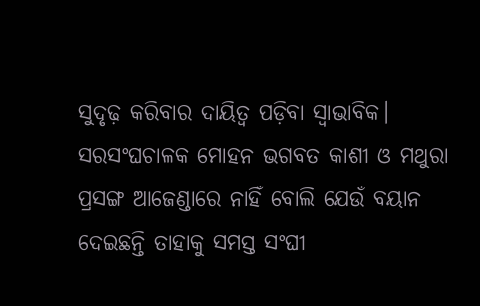ସୁଦୃଢ଼ କରିବାର ଦାୟିତ୍ୱ ପଡ଼ିବା ସ୍ୱାଭାବିକ। ସରସଂଘଚାଳକ ମୋହନ ଭଗବତ କାଶୀ ଓ ମଥୁରା ପ୍ରସଙ୍ଗ ଆଜେଣ୍ଡାରେ ନାହିଁ ବୋଲି ଯେଉଁ ବୟାନ ଦେଇଛନ୍ତି ତାହାକୁ ସମସ୍ତ ସଂଘୀ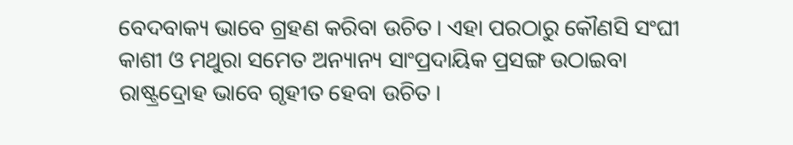ବେଦବାକ୍ୟ ଭାବେ ଗ୍ରହଣ କରିବା ଉଚିତ। ଏହା ପରଠାରୁ କୌଣସି ସଂଘୀ କାଶୀ ଓ ମଥୁରା ସମେତ ଅନ୍ୟାନ୍ୟ ସାଂପ୍ରଦାୟିକ ପ୍ରସଙ୍ଗ ଉଠାଇବା ରାଷ୍ଟ୍ରଦ୍ରୋହ ଭାବେ ଗୃହୀତ ହେବା ଉଚିତ।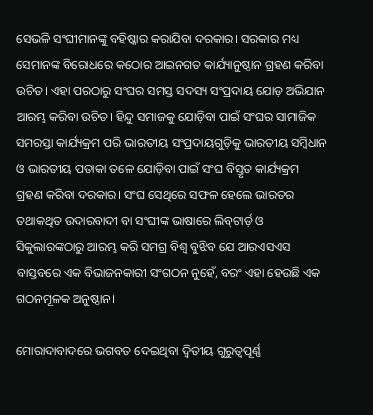ସେଭଳି ସଂଘୀମାନଙ୍କୁ ବହିଷ୍କାର କରାଯିବା ଦରକାର। ସରକାର ମଧ୍ୟ ସେମାନଙ୍କ ବିରୋଧରେ କଠୋର ଆଇନଗତ କାର୍ଯ୍ୟାନୁଷ୍ଠାନ ଗ୍ରହଣ କରିବା ଉଚିତ। ଏହା ପରଠାରୁ ସଂଘର ସମସ୍ତ ସଦସ୍ୟ ସଂପ୍ରଦାୟ ଯୋଡ଼ ଅଭିଯାନ ଆରମ୍ଭ କରିବା ଉଚିତ। ହିନ୍ଦୁ ସମାଜକୁ ଯୋଡ଼ିବା ପାଇଁ ସଂଘର ସାମାଜିକ ସମରସ୍ତା କାର୍ଯ୍ୟକ୍ରମ ପରି ଭାରତୀୟ ସଂପ୍ରଦାୟଗୁଡ଼ିକୁ ଭାରତୀୟ ସମ୍ବିଧାନ ଓ ଭାରତୀୟ ପତାକା ତଳେ ଯୋଡ଼ିବା ପାଇଁ ସଂଘ ବିସ୍ତୃତ କାର୍ଯ୍ୟକ୍ରମ ଗ୍ରହଣ କରିବା ଦରକାର। ସଂଘ ସେଥିରେ ସଫଳ ହେଲେ ଭାରତର ତଥାକଥିତ ଉଦାରବାଦୀ ବା ସଂଘୀଙ୍କ ଭାଷାରେ ଲିବ୍‌ଟାର୍ଡ଼ ଓ ସିକୁଲାରଙ୍କଠାରୁ ଆରମ୍ଭ କରି ସମଗ୍ର ବିଶ୍ୱ ବୁଝିବ ଯେ ଆରଏସଏସ ବାସ୍ତବରେ ଏକ ବିଭାଜନକାରୀ ସଂଗଠନ ନୁହେଁ, ବରଂ ଏହା ହେଉଛି ଏକ ଗଠନମୂଳକ ଅନୁଷ୍ଠାନ।

ମୋରାଦାବାଦରେ ଭଗବତ ଦେଇଥିବା ଦ୍ୱିତୀୟ ଗୁରୁତ୍ୱପୂର୍ଣ୍ଣ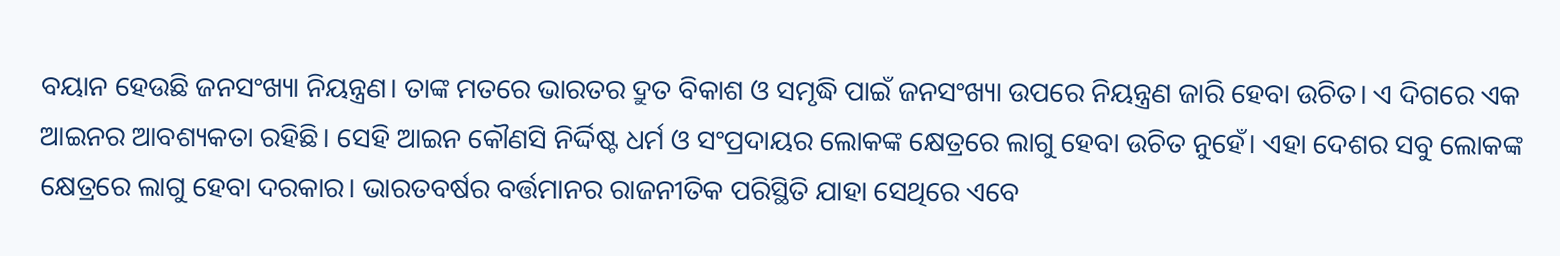ବୟାନ ହେଉଛି ଜନସଂଖ୍ୟା ନିୟନ୍ତ୍ରଣ। ତାଙ୍କ ମତରେ ଭାରତର ଦ୍ରୁତ ବିକାଶ ଓ ସମୃଦ୍ଧି ପାଇଁ ଜନସଂଖ୍ୟା ଉପରେ ନିୟନ୍ତ୍ରଣ ଜାରି ହେବା ଉଚିତ। ଏ ଦିଗରେ ଏକ ଆଇନର ଆବଶ୍ୟକତା ରହିଛି। ସେହି ଆଇନ କୌଣସି ନିର୍ଦ୍ଦିଷ୍ଟ ଧର୍ମ ଓ ସଂପ୍ରଦାୟର ଲୋକଙ୍କ କ୍ଷେତ୍ରରେ ଲାଗୁ ହେବା ଉଚିତ ନୁହେଁ। ଏହା ଦେଶର ସବୁ ଲୋକଙ୍କ କ୍ଷେତ୍ରରେ ଲାଗୁ ହେବା ଦରକାର। ଭାରତବର୍ଷର ବର୍ତ୍ତମାନର ରାଜନୀତିକ ପରିସ୍ଥିତି ଯାହା ସେଥିରେ ଏବେ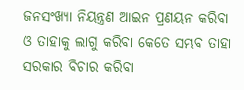ଜନସଂଖ୍ୟା ନିୟନ୍ତ୍ରଣ ଆଇନ ପ୍ରଣୟନ କରିବା ଓ ତାହାକୁ ଲାଗୁ କରିବା କେତେ ସମ୍ଭବ ତାହା ସରକାର ବିଚାର କରିବା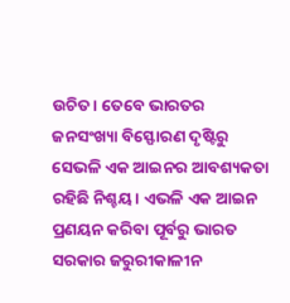ଉଚିତ। ତେବେ ଭାରତର ଜନସଂଖ୍ୟା ବିସ୍ଫୋରଣ ଦୃଷ୍ଟିରୁ ସେଭଳି ଏକ ଆଇନର ଆବଶ୍ୟକତା ରହିଛି ନିଶ୍ଚୟ। ଏଭଳି ଏକ ଆଇନ ପ୍ରଣୟନ କରିବା ପୂର୍ବରୁ ଭାରତ ସରକାର ଜରୁରୀକାଳୀନ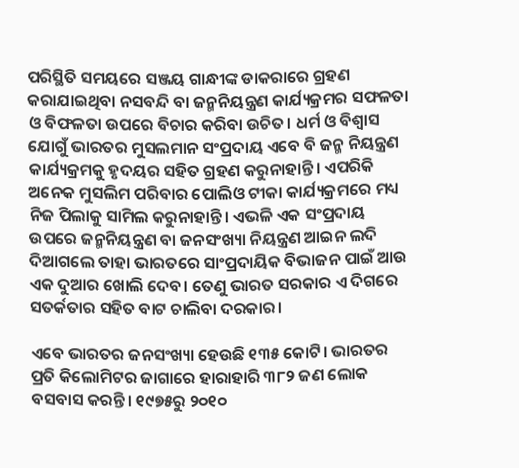ପରିସ୍ଥିତି ସମୟରେ ସଞ୍ଜୟ ଗାନ୍ଧୀଙ୍କ ଡାକରାରେ ଗ୍ରହଣ କରାଯାଇଥିବା ନସବନ୍ଦି ବା ଜନ୍ମନିୟନ୍ତ୍ରଣ କାର୍ଯ୍ୟକ୍ରମର ସଫଳତା ଓ ବିଫଳତା ଉପରେ ବିଚାର କରିବା ଉଚିତ। ଧର୍ମ ଓ ବିଶ୍ୱାସ ଯୋଗୁଁ ଭାରତର ମୁସଲମାନ ସଂପ୍ରଦାୟ ଏବେ ବି ଜନ୍ମ ନିୟନ୍ତ୍ରଣ କାର୍ଯ୍ୟକ୍ରମକୁ ହୃଦୟର ସହିତ ଗ୍ରହଣ କରୁନାହାନ୍ତି। ଏପରିକି ଅନେକ ମୁସଲିମ ପରିବାର ପୋଲିଓ ଟୀକା କାର୍ଯ୍ୟକ୍ରମରେ ମଧ୍ୟ ନିଜ ପିଲାକୁ ସାମିଲ କରୁନାହାନ୍ତି। ଏଭଳି ଏକ ସଂପ୍ରଦାୟ ଉପରେ ଜନ୍ମନିୟନ୍ତ୍ରଣ ବା ଜନସଂଖ୍ୟା ନିୟନ୍ତ୍ରଣ ଆଇନ ଲଦି ଦିଆଗଲେ ତାହା ଭାରତରେ ସାଂପ୍ରଦାୟିକ ବିଭାଜନ ପାଇଁ ଆଉ ଏକ ଦୁଆର ଖୋଲି ଦେବ। ତେଣୁ ଭାରତ ସରକାର ଏ ଦିଗରେ ସତର୍କତାର ସହିତ ବାଟ ଚାଲିବା ଦରକାର।

ଏବେ ଭାରତର ଜନସଂଖ୍ୟା ହେଉଛି ୧୩୫ କୋଟି। ଭାରତର ପ୍ରତି କିଲୋମିଟର ଜାଗାରେ ହାରାହାରି ୩୮୨ ଜଣ ଲୋକ ବସବାସ କରନ୍ତି। ୧୯୭୫ରୁ ୨୦୧୦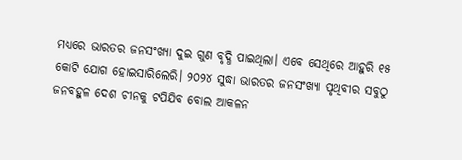ମଧ୍ୟରେ ଭାରତର ଜନସଂଖ୍ୟା ଦୁଇ ଗୁଣ ବୃଦ୍ଧି ପାଇଥିଲା। ଏବେ ସେଥିରେ ଆହୁରି ୧୫ କୋଟି ଯୋଗ ହୋଇସାରିଲେରି। ୨୦୨୪ ସୁଦ୍ଧା ଭାରତର ଜନସଂଖ୍ୟା ପୃଥିବୀର ସବୁଠୁ ଜନବହୁଳ ଦେଶ ଚୀନକୁ ଟପିଯିବ ବୋଲ ଆକଳନ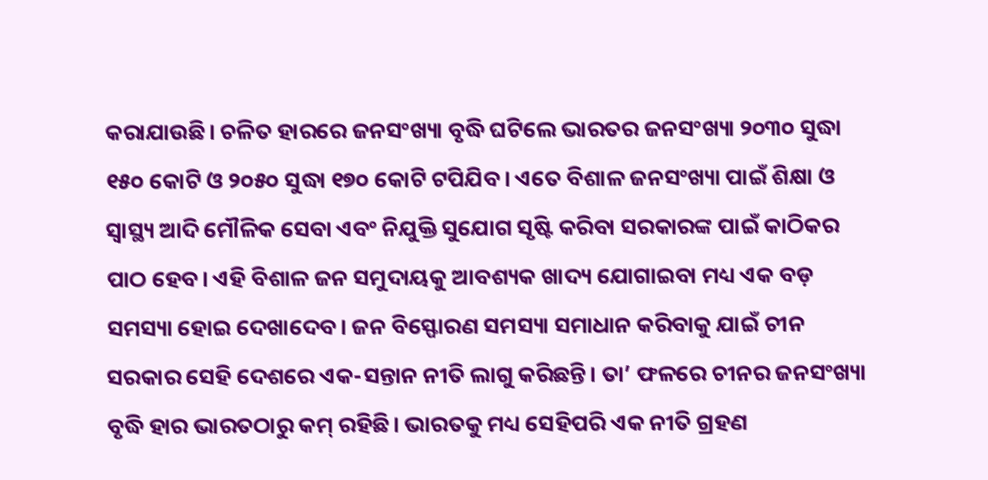କରାଯାଉଛି। ଚଳିତ ହାରରେ ଜନସଂଖ୍ୟା ବୃଦ୍ଧି ଘଟିଲେ ଭାରତର ଜନସଂଖ୍ୟା ୨୦୩୦ ସୁଦ୍ଧା ୧୫୦ କୋଟି ଓ ୨୦୫୦ ସୁଦ୍ଧା ୧୭୦ କୋଟି ଟପିଯିବ। ଏତେ ବିଶାଳ ଜନସଂଖ୍ୟା ପାଇଁ ଶିକ୍ଷା ଓ ସ୍ୱାସ୍ଥ୍ୟ ଆଦି ମୌଳିକ ସେବା ଏବଂ ନିଯୁକ୍ତି ସୁଯୋଗ ସୃଷ୍ଟି କରିବା ସରକାରଙ୍କ ପାଇଁ କାଠିକର ପାଠ ହେବ। ଏହି ବିଶାଳ ଜନ ସମୁଦାୟକୁ ଆବଶ୍ୟକ ଖାଦ୍ୟ ଯୋଗାଇବା ମଧ୍ୟ ଏକ ବଡ଼ ସମସ୍ୟା ହୋଇ ଦେଖାଦେବ। ଜନ ବିସ୍ଫୋରଣ ସମସ୍ୟା ସମାଧାନ କରିବାକୁ ଯାଇଁ ଚୀନ ସରକାର ସେହି ଦେଶରେ ଏକ-ସନ୍ତାନ ନୀତି ଲାଗୁ କରିଛନ୍ତି। ତା’ ଫଳରେ ଚୀନର ଜନସଂଖ୍ୟା ବୃଦ୍ଧି ହାର ଭାରତଠାରୁ କମ୍‌ ରହିଛି। ଭାରତକୁ ମଧ୍ୟ ସେହିପରି ଏକ ନୀତି ଗ୍ରହଣ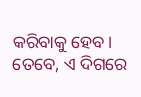କରିବାକୁ ହେବ। ତେବେ, ଏ ଦିଗରେ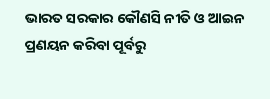ଭାରତ ସରକାର କୌଣସି ନୀତି ଓ ଆଇନ ପ୍ରଣୟନ କରିବା ପୂର୍ବରୁ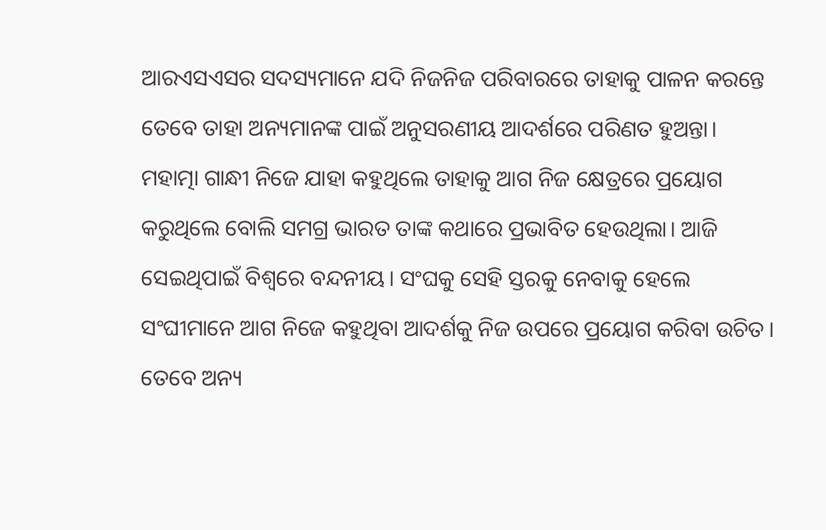ଆରଏସଏସର ସଦସ୍ୟମାନେ ଯଦି ନିଜନିଜ ପରିବାରରେ ତାହାକୁ ପାଳନ କରନ୍ତେ ତେବେ ତାହା ଅନ୍ୟମାନଙ୍କ ପାଇଁ ଅନୁସରଣୀୟ ଆଦର୍ଶରେ ପରିଣତ ହୁଅନ୍ତା। ମହାତ୍ମା ଗାନ୍ଧୀ ନିଜେ ଯାହା କହୁଥିଲେ ତାହାକୁ ଆଗ ନିଜ କ୍ଷେତ୍ରରେ ପ୍ରୟୋଗ କରୁଥିଲେ ବୋଲି ସମଗ୍ର ଭାରତ ତାଙ୍କ କଥାରେ ପ୍ରଭାବିତ ହେଉଥିଲା। ଆଜି ସେଇଥିପାଇଁ ବିଶ୍ୱରେ ବନ୍ଦନୀୟ। ସଂଘକୁ ସେହି ସ୍ତରକୁ ନେବାକୁ ହେଲେ ସଂଘୀମାନେ ଆଗ ନିଜେ କହୁଥିବା ଆଦର୍ଶକୁ ନିଜ ଉପରେ ପ୍ରୟୋଗ କରିବା ଉଚିତ। ତେବେ ଅନ୍ୟ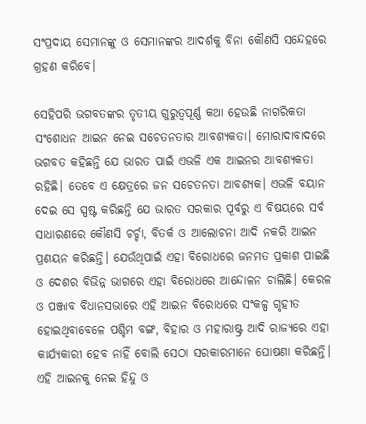ସଂପ୍ରଦାୟ ସେମାନଙ୍କୁ ଓ ସେମାନଙ୍କର ଆଦର୍ଶକୁ ବିନା କୌଣସି ସନ୍ଦେହରେ ଗ୍ରହଣ କରିବେ।

ସେହିପରି ଭଗବତଙ୍କର ତୃତୀୟ ଗୁରୁତ୍ୱପୂର୍ଣ୍ଣ କଥା ହେଉଛି ନାଗରିକତା ସଂଶୋଧନ ଆଇନ ନେଇ ସଚେତନତାର ଆବଶ୍ୟକତା। ମୋରାଦାବାଦରେ ଭଗବତ କହିଛନ୍ତି ଯେ ଭାରତ ପାଇଁ ଏଭଳି ଏକ ଆଇନର ଆବଶ୍ୟକତା ରହିଛି। ତେବେ ଏ କ୍ଷେତ୍ରରେ ଜନ ସଚେତନତା ଆବଶ୍ୟକ। ଏଭଳି ବୟାନ ଦେଇ ସେ ସ୍ପଷ୍ଟ କରିଛନ୍ତି ଯେ ଭାରତ ସରକାର ପୂର୍ବରୁ ଏ ବିଷୟରେ ସର୍ବ ସାଧାରଣରେ କୌଣସି ଚର୍ଚ୍ଚା, ବିତର୍କ ଓ ଆଲୋଚନା ଆଦି ନକରି ଆଇନ ପ୍ରଣୟନ କରିଛନ୍ତି। ଯେଉଁଥିପାଇଁ ଏହା ବିରୋଧରେ ଜନମତ ପ୍ରକାଶ ପାଇଛି ଓ ଦେଶର ବିଭିନ୍ନ ଭାଗରେ ଏହା ବିରୋଧରେ ଆନ୍ଦୋଳନ ଚାଲିଛି। କେରଳ ଓ ପଞ୍ଜାବ ବିଧାନସଭାରେ ଏହି ଆଇନ ବିରୋଧରେ ସଂକଳ୍ପ ଗୃହୀତ ହୋଇଥିବାବେଳେ ପଶ୍ଚିମ ବଙ୍ଗ, ବିହାର ଓ ମହାରାଷ୍ଟ୍ର ଆଦି ରାଜ୍ୟରେ ଏହା କାର୍ଯ୍ୟକାରୀ ହେବ ନାହିଁ ବୋଲି ସେଠା ସରକାରମାନେ ଘୋଷଣା କରିଛନ୍ତି। ଏହି ଆଇନକୁ ନେଇ ହିନ୍ଦୁ ଓ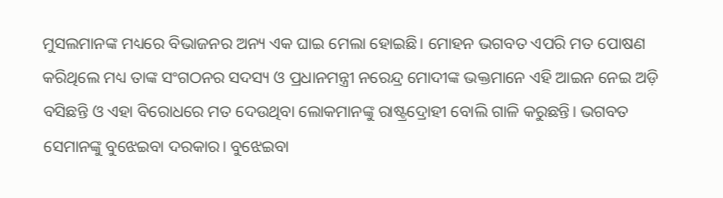ମୁସଲମାନଙ୍କ ମଧ୍ୟରେ ବିଭାଜନର ଅନ୍ୟ ଏକ ଘାଇ ମେଲା ହୋଇଛି। ମୋହନ ଭଗବତ ଏପରି ମତ ପୋଷଣ କରିଥିଲେ ମଧ୍ୟ ତାଙ୍କ ସଂଗଠନର ସଦସ୍ୟ ଓ ପ୍ରଧାନମନ୍ତ୍ରୀ ନରେନ୍ଦ୍ର ମୋଦୀଙ୍କ ଭକ୍ତମାନେ ଏହି ଆଇନ ନେଇ ଅଡ଼ି ବସିଛନ୍ତି ଓ ଏହା ବିରୋଧରେ ମତ ଦେଉଥିବା ଲୋକମାନଙ୍କୁ ରାଷ୍ଟ୍ରଦ୍ରୋହୀ ବୋଲି ଗାଳି କରୁଛନ୍ତି। ଭଗବତ ସେମାନଙ୍କୁ ବୁଝେଇବା ଦରକାର। ବୁଝେଇବା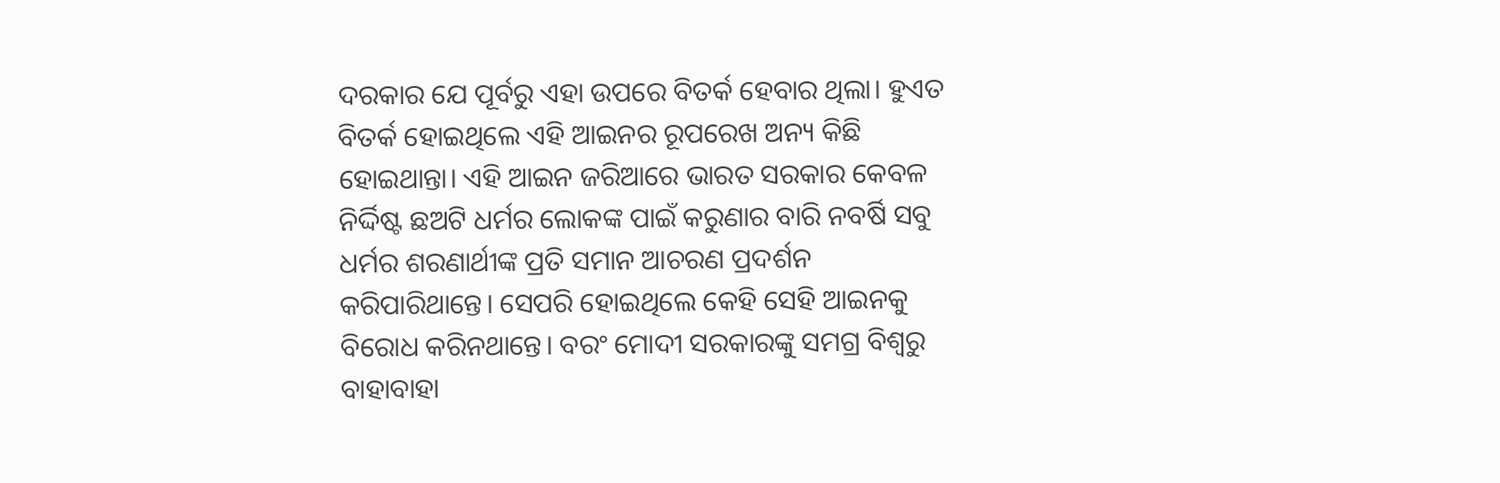ଦରକାର ଯେ ପୂର୍ବରୁ ଏହା ଉପରେ ବିତର୍କ ହେବାର ଥିଲା। ହୁଏତ ବିତର୍କ ହୋଇଥିଲେ ଏହି ଆଇନର ରୂପରେଖ ଅନ୍ୟ କିଛି ହୋଇଥାନ୍ତା। ଏହି ଆଇନ ଜରିଆରେ ଭାରତ ସରକାର କେବଳ ନିର୍ଦ୍ଦିଷ୍ଟ ଛଅଟି ଧର୍ମର ଲୋକଙ୍କ ପାଇଁ କରୁଣାର ବାରି ନବର୍ଷି ସବୁ ଧର୍ମର ଶରଣାର୍ଥୀଙ୍କ ପ୍ରତି ସମାନ ଆଚରଣ ପ୍ରଦର୍ଶନ କରିପାରିଥାନ୍ତେ। ସେପରି ହୋଇଥିଲେ କେହି ସେହି ଆଇନକୁ ବିରୋଧ କରିନଥାନ୍ତେ। ବରଂ ମୋଦୀ ସରକାରଙ୍କୁ ସମଗ୍ର ବିଶ୍ୱରୁ ବାହାବାହା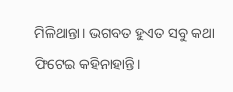ମିଳିଥାନ୍ତା। ଭଗବତ ହୁଏତ ସବୁ କଥା ଫିଟେଇ କହିନାହାନ୍ତି।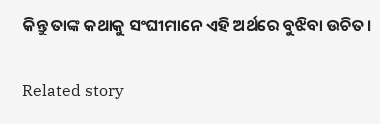କିନ୍ତୁ ତାଙ୍କ କଥାକୁ ସଂଘୀମାନେ ଏହି ଅର୍ଥରେ ବୁଝିବା ଉଚିତ।

Related story